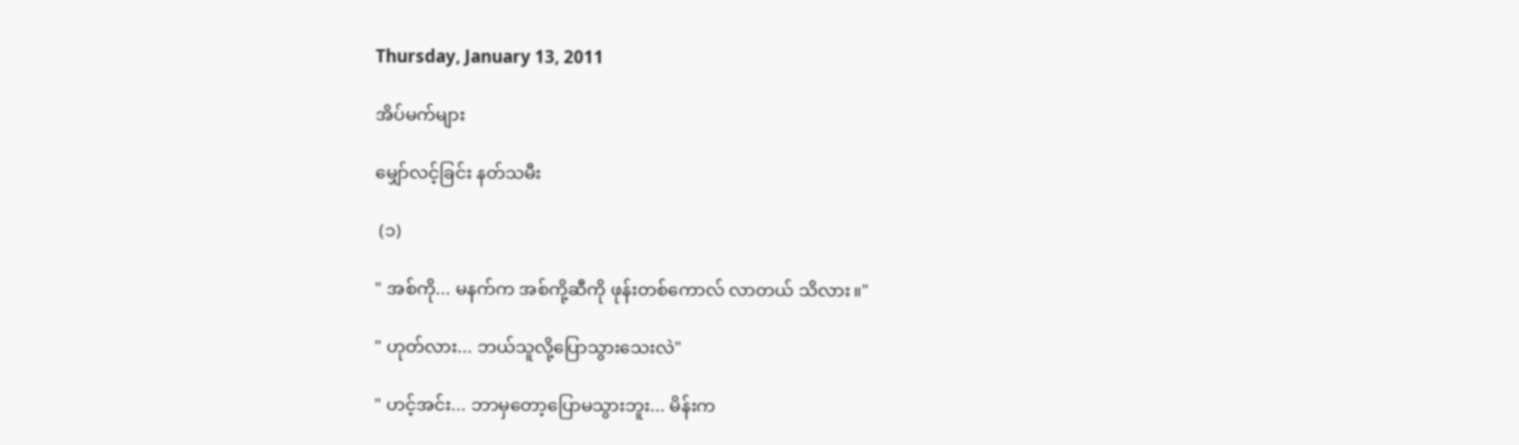Thursday, January 13, 2011

အိပ်မက်များ

မျှော်လင့်ခြင်း နတ်သမီး

 (၁)

" အစ်ကို... မနက်က အစ်ကို့ဆီကို ဖုန်းတစ်ကောလ် လာတယ် သိလား။"

" ဟုတ်လား... ဘယ်သူလို့ပြောသွားသေးလဲ"

" ဟင့်အင်း... ဘာမှတော့ပြောမသွားဘူး... မိန်းက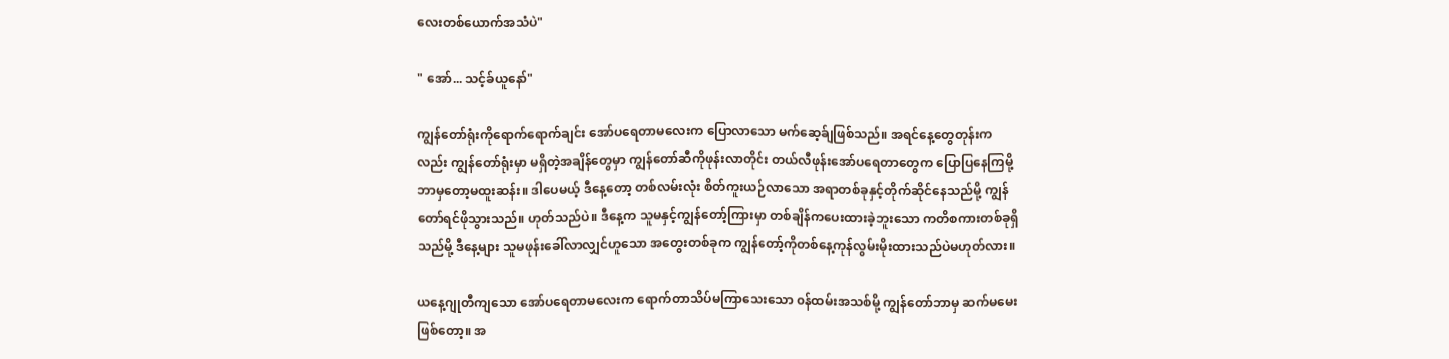လေးတစ်ယောက်အသံပဲ"

" အော်... သင့်ခ်ယူနော်"

ကျွန်တော်ရုံးကိုရောက်ရောက်ချင်း အော်ပရေတာမလေးက ပြောလာသော မက်ဆေ့ခ်ျဖြစ်သည်။ အရင်နေ့တွေတုန်းကလည်း ကျွန်တော်ရုံးမှာ မရှိတဲ့အချိန်တွေမှာ ကျွန်တော်ဆီကိုဖုန်းလာတိုင်း တယ်လီဖုန်းအော်ပရေတာတွေက ပြောပြနေကြမို့ ဘာမှတော့မထူးဆန်း။ ဒါပေမယ့် ဒီနေ့တော့ တစ်လမ်းလုံး စိတ်ကူးယဉ်လာသော အရာတစ်ခုနှင့်တိုက်ဆိုင်နေသည်မို့ ကျွန်တော်ရင်ဖိုသွားသည်။ ဟုတ်သည်ပဲ။ ဒီနေ့က သူမနှင့်ကျွန်တော့်ကြားမှာ တစ်ချိန်ကပေးထားခဲ့ဘူးသော ကတိစကားတစ်ခုရှိသည်မို့ ဒီနေ့များ သူမဖုန်းခေါ်လာလျှင်ဟူသော အတွေးတစ်ခုက ကျွန်တော့်ကိုတစ်နေ့ကုန်လွမ်းမိုးထားသည်ပဲမဟုတ်လား။

ယနေ့ဂျုတီကျသော အော်ပရေတာမလေးက ရောက်တာသိပ်မကြာသေးသော ၀န်ထမ်းအသစ်မို့ ကျွန်တော်ဘာမှ ဆက်မမေးဖြစ်တော့။ အ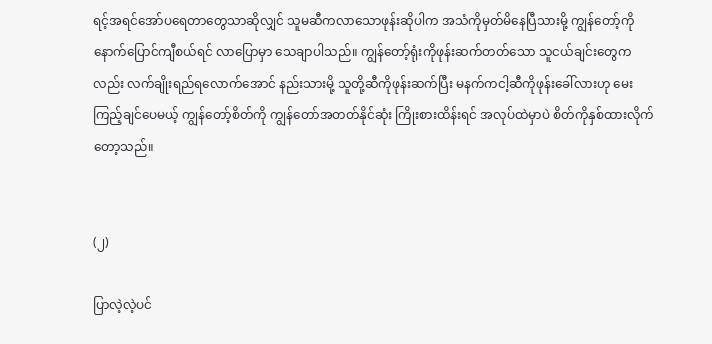ရင့်အရင်အော်ပရေတာတွေသာဆိုလျှင် သူမဆီကလာသောဖုန်းဆိုပါက အသံကိုမှတ်မိနေပြီသားမို့ ကျွန်တော့်ကို နောက်ပြောင်ကျီစယ်ရင် လာပြောမှာ သေချာပါသည်။ ကျွန်တော့်ရုံးကိုဖုန်းဆက်တတ်သော သူငယ်ချင်းတွေကလည်း လက်ချိုးရည်ရလောက်အောင် နည်းသားမို့ သူတို့ဆီကိုဖုန်းဆက်ပြီး မနက်ကငါ့ဆီကိုဖုန်းခေါ်လားဟု မေးကြည့်ချင်ပေမယ့် ကျွန်တော့်စိတ်ကို ကျွန်တော်အတတ်နိုင်ဆုံး ကြိုးစားထိန်းရင် အလုပ်ထဲမှာပဲ စိတ်ကိုနှစ်ထားလိုက်တော့သည်။


(၂)

ပြာလဲ့လဲ့ပင်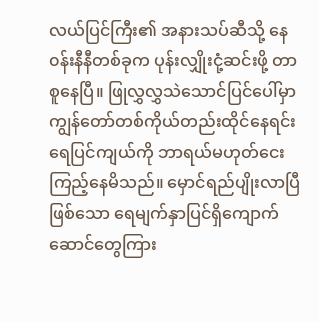လယ်ပြင်ကြီး၏ အနားသပ်ဆီသို့ နေ၀န်းနီနီတစ်ခုက ပုန်းလျှိုးငုံ့ဆင်းဖို့ တာစူနေပြီ။ ဖြုလွှလွှသဲသောင်ပြင်ပေါ်မှာ ကျွန်တော်တစ်ကိုယ်တည်းထိုင်နေရင်း ရေပြင်ကျယ်ကို ဘာရယ်မဟုတ်ငေးကြည့်နေမိသည်။ မှောင်ရည်ပျိုးလာပြီဖြစ်သော ရေမျက်နှာပြင်ရှိကျောက်ဆောင်တွေကြား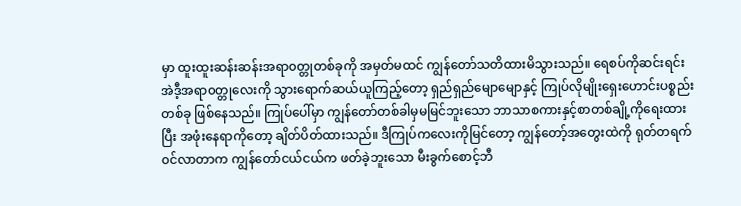မှာ ထူးထူးဆန်းဆန်းအရာ၀တ္တုတစ်ခုကို အမှတ်မထင် ကျွန်တော်သတိထားမိသွားသည်။ ရေစပ်ကိုဆင်းရင်း အဲဒီ့အရာ၀တ္တုလေးကို သွားရောက်ဆယ်ယူကြည့်တော့ ရှည်ရှည်မျောမျောနှင့် ကြုပ်လိုမျိုးရှေးဟောင်းပစ္စည်းတစ်ခု ဖြစ်နေသည်။ ကြုပ်ပေါ်မှာ ကျွန်တော်တစ်ခါမှမမြင်ဘူးသော ဘာသာစကားနှင့်စာတစ်ချို့ကိုရေးထားပြီး အဖုံးနေရာကိုတော့ ချိတ်ပိတ်ထားသည်။ ဒီကြုပ်ကလေးကိုမြင်တော့ ကျွန်တော့်အတွေးထဲကို ရုတ်တရက်၀င်လာတာက ကျွန်တော်ငယ်ငယ်က ဖတ်ခဲ့ဘူးသော မီးခွက်စောင့်ဘီ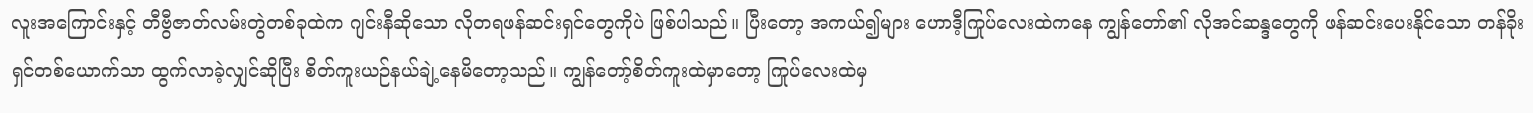လူးအကြောင်းနှင့် တီဗွီဇာတ်လမ်းတွဲတစ်ခုထဲက ဂျင်းနီဆိုသော လိုတရဖန်ဆင်းရှင်တွေကိုပဲ ဖြစ်ပါသည်။ ပြီးတော့ အကယ်၍များ ဟောဒီ့ကြုပ်လေးထဲကနေ ကျွန်တော်၏ လိုအင်ဆန္ဒတွေကို ဖန်ဆင်းပေးနိုင်သော တန်ခိုးရှင်တစ်ယောက်သာ ထွက်လာခဲ့လျှင်ဆိုပြီး စိတ်ကူးယဉ်နယ်ချဲ့နေမိတော့သည်။ ကျွန်တော့်စိတ်ကူးထဲမှာတော့ ကြုပ်လေးထဲမှ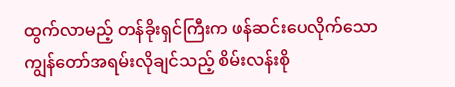ထွက်လာမည့် တန်ခိုးရှင်ကြီးက ဖန်ဆင်းပေလိုက်သော ကျွန်တော်အရမ်းလိုချင်သည့် စိမ်းလန်းစို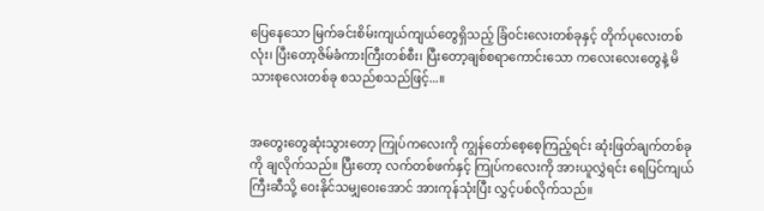ပြေနေသော မြက်ခင်းစိမ်းကျယ်ကျယ်တွေရှိသည့် ခြံ၀င်းလေးတစ်ခုနှင့် တိုက်ပုလေးတစ်လုံး၊ ပြီးတော့ဇိမ်ခံကားကြီးတစ်စီး၊ ပြီးတော့ချစ်စရာကောင်းသော ကလေးလေးတွေနဲ့ မိသားစုလေးတစ်ခု စသည်စသည်ဖြင့်...။


အတွေးတွေဆုံးသွားတော့ ကြုပ်ကလေးကို ကျွန်တော်စေ့စေ့ကြည့်ရင်း ဆုံးဖြတ်ချက်တစ်ခုကို ချလိုက်သည်။ ပြီးတော့ လက်တစ်ဖက်နှင့် ကြုပ်ကလေးကို အားယူလွှဲရင်း ရေပြင်ကျယ်ကြီးဆီသို့ ဝေးနိုင်သမျှဝေးအောင် အားကုန်သုံးပြီး လွှင့်ပစ်လိုက်သည်။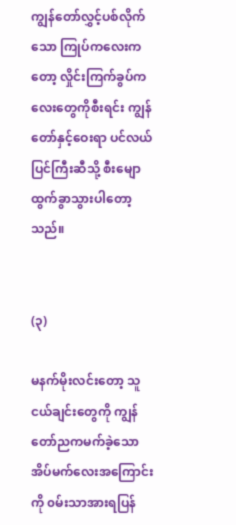ကျွန်တော်လွှင့်ပစ်လိုက်သော ကြုပ်ကလေးကတော့ လှိုင်းကြက်ခွပ်ကလေးတွေကိုစီးရင်း ကျွန်တော်နှင့်ဝေးရာ ပင်လယ်ပြင်ကြီးဆီသို့ စီးမျောထွက်ခွာသွားပါတော့သည်။


(၃)

မနက်မိုးလင်းတော့ သူငယ်ချင်းတွေကို ကျွန်တော်ညကမက်ခဲ့သော အိပ်မက်လေးအကြောင်းကို ၀မ်းသာအားရပြန်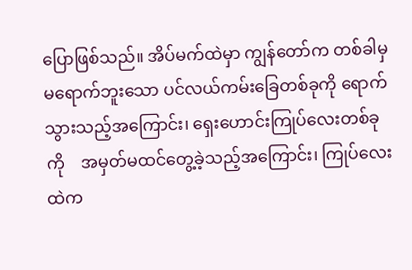ပြောဖြစ်သည်။ အိပ်မက်ထဲမှာ ကျွန်တော်က တစ်ခါမှမရောက်ဘူးသော ပင်လယ်ကမ်းခြေတစ်ခုကို ရောက်သွားသည့်အကြောင်း၊ ရှေးဟောင်းကြုပ်လေးတစ်ခုကို    အမှတ်မထင်တွေ့ခဲ့သည့်အကြောင်း၊ ကြုပ်လေးထဲက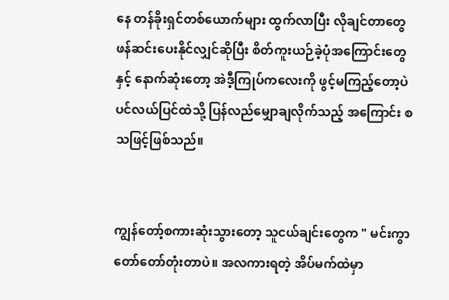နေ တန်ခိုးရှင်တစ်ယောက်များ ထွက်လာပြီး လိုချင်တာတွေ ဖန်ဆင်းပေးနိုင်လျှင်ဆိုပြီး စိတ်ကူးယဉ်ခဲ့ပုံအကြောင်းတွေနှင့် နောက်ဆုံးတော့ အဲဒီ့ကြုပ်ကလေးကို ဖွင့်မကြည့်တော့ပဲ ပင်လယ်ပြင်ထဲသို့ ပြန်လည်မျှောချလိုက်သည့် အကြောင်း စသဖြင့်ဖြစ်သည်။


ကျွန်တော့်စကားဆုံးသွားတော့ သူငယ်ချင်းတွေက " မင်းကွာ တော်တော်တုံးတာပဲ။ အလကားရတဲ့ အိပ်မက်ထဲမှာ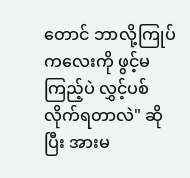တောင် ဘာလို့ကြုပ်ကလေးကို ဖွင့်မကြည့်ပဲ လွှင့်ပစ်လိုက်ရတာလဲ" ဆိုပြီး အားမ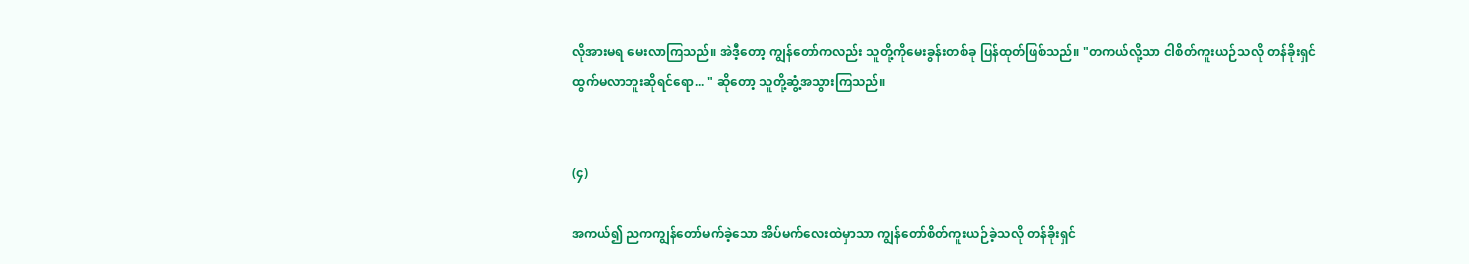လိုအားမရ မေးလာကြသည်။ အဲဒီ့တော့ ကျွန်တော်ကလည်း သူတို့ကိုမေးခွန်းတစ်ခု ပြန်ထုတ်ဖြစ်သည်။ "တကယ်လို့သာ ငါစိတ်ကူးယဉ်သလို တန်ခိုးရှင်ထွက်မလာဘူးဆိုရင်ရော... " ဆိုတော့ သူတို့ဆွံ့အသွားကြသည်။


(၄)

အကယ်၍ ညကကျွန်တော်မက်ခဲ့သော အိပ်မက်လေးထဲမှာသာ ကျွန်တော်စိတ်ကူးယဉ်ခဲ့သလို တန်ခိုးရှင်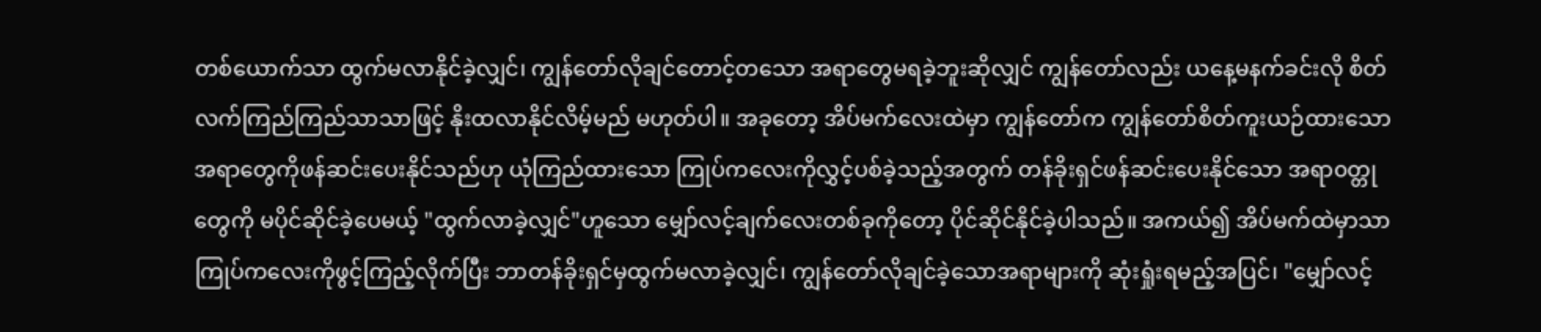တစ်ယောက်သာ ထွက်မလာနိုင်ခဲ့လျှင်၊ ကျွန်တော်လိုချင်တောင့်တသော အရာတွေမရခဲ့ဘူးဆိုလျှင် ကျွန်တော်လည်း ယနေ့မနက်ခင်းလို စိတ်လက်ကြည်ကြည်သာသာဖြင့် နိုးထလာနိုင်လိမ့်မည် မဟုတ်ပါ။ အခုတော့ အိပ်မက်လေးထဲမှာ ကျွန်တော်က ကျွန်တော်စိတ်ကူးယဉ်ထားသော အရာတွေကိုဖန်ဆင်းပေးနိုင်သည်ဟု ယုံကြည်ထားသော ကြုပ်ကလေးကိုလွှင့်ပစ်ခဲ့သည့်အတွက် တန်ခိုးရှင်ဖန်ဆင်းပေးနိုင်သော အရာ၀တ္တုတွေကို မပိုင်ဆိုင်ခဲ့ပေမယ့် "ထွက်လာခဲ့လျှင်"ဟူသော မျှော်လင့်ချက်လေးတစ်ခုကိုတော့ ပိုင်ဆိုင်နိုင်ခဲ့ပါသည်။ အကယ်၍ အိပ်မက်ထဲမှာသာ ကြုပ်ကလေးကိုဖွင့်ကြည့်လိုက်ပြီး ဘာတန်ခိုးရှင်မှထွက်မလာခဲ့လျှင်၊ ကျွန်တော်လိုချင်ခဲ့သောအရာများကို ဆုံးရှုံးရမည့်အပြင်၊ "မျှော်လင့်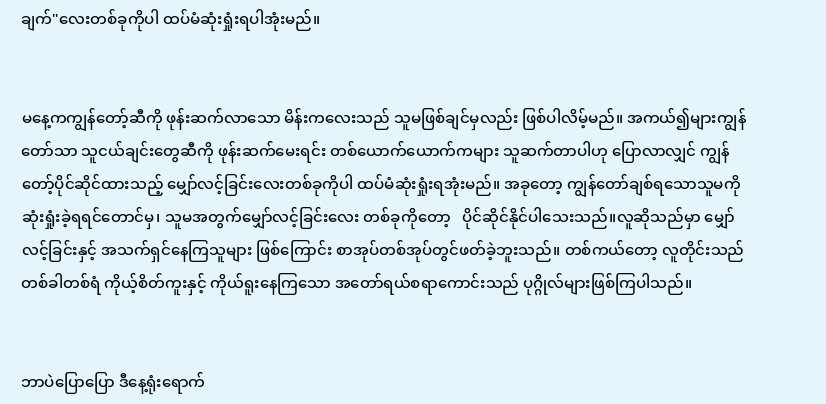ချက်"လေးတစ်ခုကိုပါ ထပ်မံဆုံးရှုံးရပါအုံးမည်။


မနေ့ကကျွန်တော့်ဆီကို ဖုန်းဆက်လာသော မိန်းကလေးသည် သူမဖြစ်ချင်မှလည်း ဖြစ်ပါလိမ့်မည်။ အကယ်၍များကျွန်တော်သာ သူငယ်ချင်းတွေဆီကို ဖုန်းဆက်မေးရင်း တစ်ယောက်ယောက်ကများ သူဆက်တာပါဟု ပြောလာလျှင် ကျွန်တော့်ပိုင်ဆိုင်ထားသည့် မျှော်လင့်ခြင်းလေးတစ်ခုကိုပါ ထပ်မံဆုံးရှုံးရအုံးမည်။ အခုတော့ ကျွန်တော်ချစ်ရသောသူမကို ဆုံးရှုံးခဲ့ရရင်တောင်မှ၊ သူမအတွက်မျှော်လင့်ခြင်းလေး တစ်ခုကိုတော့   ပိုင်ဆိုင်နိုင်ပါသေးသည်။လူဆိုသည်မှာ မျှော်လင့်ခြင်းနှင့် အသက်ရှင်နေကြသူများ ဖြစ်ကြောင်း စာအုပ်တစ်အုပ်တွင်ဖတ်ခဲ့ဘူးသည်။ တစ်ကယ်တော့ လူတိုင်းသည် တစ်ခါတစ်ရံ ကိုယ့်စိတ်ကူးနှင့် ကိုယ်ရူးနေကြသော အတော်ရယ်စရာကောင်းသည် ပုဂ္ဂိုလ်များဖြစ်ကြပါသည်။


ဘာပဲပြောပြော ဒီနေ့ရုံးရောက်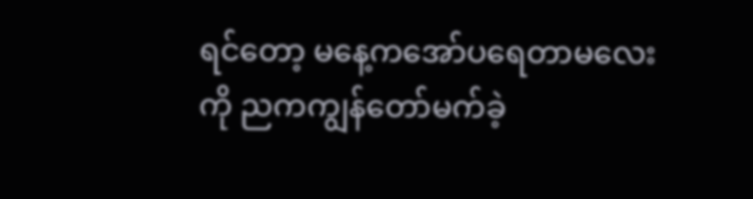ရင်တော့ မနေ့ကအော်ပရေတာမလေးကို ညကကျွန်တော်မက်ခဲ့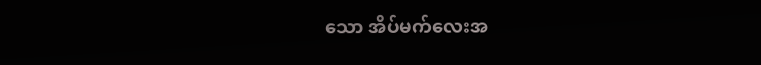သော အိပ်မက်လေးအ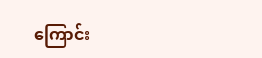ကြောင်း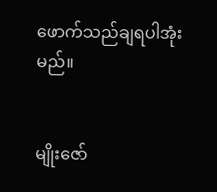ဖောက်သည်ချရပါအုံးမည်။


မျိုးဇော်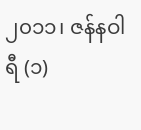၂၀၁၁၊ ဇန်နဝါရီ (၁)